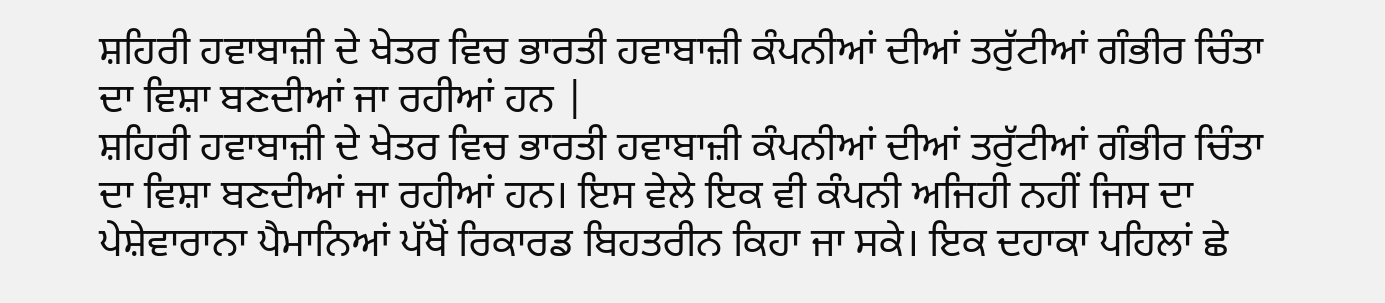ਸ਼ਹਿਰੀ ਹਵਾਬਾਜ਼ੀ ਦੇ ਖੇਤਰ ਵਿਚ ਭਾਰਤੀ ਹਵਾਬਾਜ਼ੀ ਕੰਪਨੀਆਂ ਦੀਆਂ ਤਰੁੱਟੀਆਂ ਗੰਭੀਰ ਚਿੰਤਾ ਦਾ ਵਿਸ਼ਾ ਬਣਦੀਆਂ ਜਾ ਰਹੀਆਂ ਹਨ |
ਸ਼ਹਿਰੀ ਹਵਾਬਾਜ਼ੀ ਦੇ ਖੇਤਰ ਵਿਚ ਭਾਰਤੀ ਹਵਾਬਾਜ਼ੀ ਕੰਪਨੀਆਂ ਦੀਆਂ ਤਰੁੱਟੀਆਂ ਗੰਭੀਰ ਚਿੰਤਾ ਦਾ ਵਿਸ਼ਾ ਬਣਦੀਆਂ ਜਾ ਰਹੀਆਂ ਹਨ। ਇਸ ਵੇਲੇ ਇਕ ਵੀ ਕੰਪਨੀ ਅਜਿਹੀ ਨਹੀਂ ਜਿਸ ਦਾ ਪੇਸ਼ੇਵਾਰਾਨਾ ਪੈਮਾਨਿਆਂ ਪੱਖੋਂ ਰਿਕਾਰਡ ਬਿਹਤਰੀਨ ਕਿਹਾ ਜਾ ਸਕੇ। ਇਕ ਦਹਾਕਾ ਪਹਿਲਾਂ ਛੇ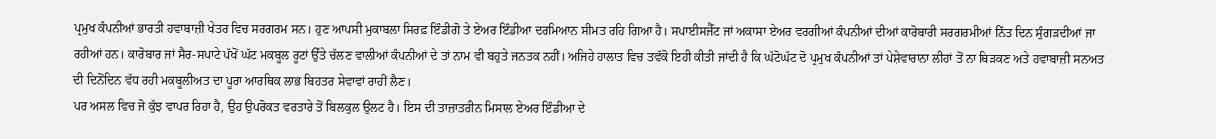ਪ੍ਰਮੁਖ ਕੰਪਨੀਆਂ ਭਾਰਤੀ ਹਵਾਬਾਜ਼ੀ ਖੇਤਰ ਵਿਚ ਸਰਗਰਮ ਸਨ। ਹੁਣ ਆਪਸੀ ਮੁਕਾਬਲਾ ਸਿਰਫ਼ ਇੰਡੀਗੋ ਤੇ ਏਅਰ ਇੰਡੀਆ ਦਰਮਿਆਨ ਸੀਮਤ ਰਹਿ ਗਿਆ ਹੈ। ਸਪਾਈਸਜੈੱਟ ਜਾਂ ਅਕਾਸਾ ਏਅਰ ਵਰਗੀਆਂ ਕੰਪਨੀਆਂ ਦੀਆਂ ਕਾਰੋਬਾਰੀ ਸਰਗਰਮੀਆਂ ਨਿੱਤ ਦਿਨ ਸੁੰਗੜਦੀਆਂ ਜਾ ਰਹੀਆਂ ਹਨ। ਕਾਰੋਬਾਰ ਜਾਂ ਸੈਰ-ਸਪਾਟੇ ਪੱਖੋਂ ਘੱਟ ਮਕਬੂਲ ਰੂਟਾਂ ਉੱਤੇ ਚੱਲਣ ਵਾਲੀਆਂ ਕੰਪਨੀਆਂ ਦੇ ਤਾਂ ਨਾਮ ਵੀ ਬਹੁਤੇ ਜਨਤਕ ਨਹੀਂ। ਅਜਿਹੇ ਹਾਲਾਤ ਵਿਚ ਤਵੱਕੋ ਇਹੀ ਕੀਤੀ ਜਾਂਦੀ ਹੈ ਕਿ ਘੱਟੋਘੱਟ ਦੋ ਪ੍ਰਮੁਖ ਕੰਪਨੀਆਂ ਤਾਂ ਪੇਸ਼ੇਵਾਰਾਨਾ ਲੀਹਾਂ ਤੋਂ ਨਾ ਥਿੜਕਣ ਅਤੇ ਹਵਾਬਾਜ਼ੀ ਸਨਅਤ ਦੀ ਦਿਨੋਂਦਿਨ ਵੱਧ ਰਹੀ ਮਕਬੂਲੀਅਤ ਦਾ ਪੂਰਾ ਆਰਥਿਕ ਲਾਭ ਬਿਹਤਰ ਸੇਵਾਵਾਂ ਰਾਹੀਂ ਲੈਣ।
ਪਰ ਅਸਲ ਵਿਚ ਜੋ ਕੁੱਝ ਵਾਪਰ ਰਿਹਾ ਹੈ, ਉਹ ਉਪਰੋਕਤ ਵਰਤਾਰੇ ਤੋਂ ਬਿਲਕੁਲ ਉਲਟ ਹੈ। ਇਸ ਦੀ ਤਾਜ਼ਾਤਰੀਨ ਮਿਸਾਲ ਏਅਰ ਇੰਡੀਆ ਦੇ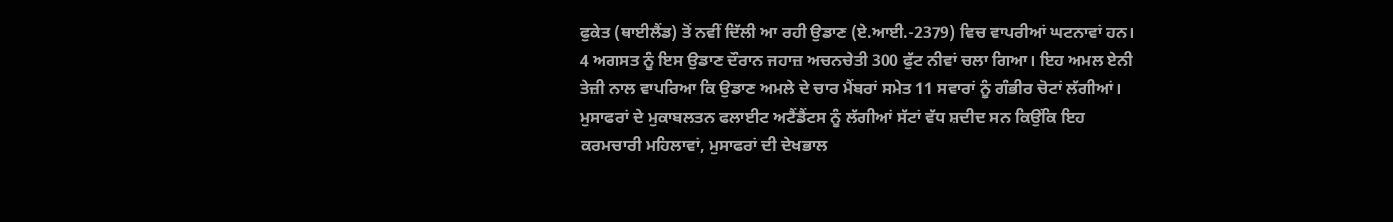ਫੁਕੇਤ (ਥਾਈਲੈਂਡ) ਤੋਂ ਨਵੀਂ ਦਿੱਲੀ ਆ ਰਹੀ ਉਡਾਣ (ਏ.ਆਈ.-2379) ਵਿਚ ਵਾਪਰੀਆਂ ਘਟਨਾਵਾਂ ਹਨ। 4 ਅਗਸਤ ਨੂੰ ਇਸ ਉਡਾਣ ਦੌਰਾਨ ਜਹਾਜ਼ ਅਚਨਚੇਤੀ 300 ਫੁੱਟ ਨੀਵਾਂ ਚਲਾ ਗਿਆ। ਇਹ ਅਮਲ ਏਨੀ ਤੇਜ਼ੀ ਨਾਲ ਵਾਪਰਿਆ ਕਿ ਉਡਾਣ ਅਮਲੇ ਦੇ ਚਾਰ ਮੈਂਬਰਾਂ ਸਮੇਤ 11 ਸਵਾਰਾਂ ਨੂੰ ਗੰਭੀਰ ਚੋਟਾਂ ਲੱਗੀਆਂ। ਮੁਸਾਫਰਾਂ ਦੇ ਮੁਕਾਬਲਤਨ ਫਲਾਈਟ ਅਟੈਂਡੈਂਟਸ ਨੂੰ ਲੱਗੀਆਂ ਸੱਟਾਂ ਵੱਧ ਸ਼ਦੀਦ ਸਨ ਕਿਉਂਕਿ ਇਹ ਕਰਮਚਾਰੀ ਮਹਿਲਾਵਾਂ, ਮੁਸਾਫਰਾਂ ਦੀ ਦੇਖਭਾਲ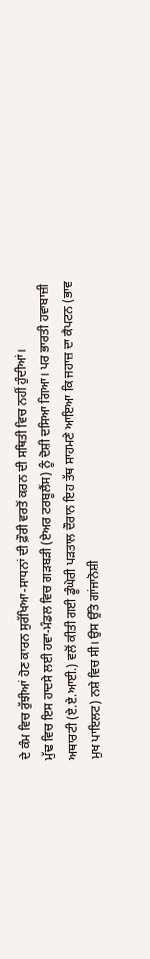ਦੇ ਕੰਮ ਵਿਚ ਰੁੱਝੀਆਂ ਹੋਣ ਕਾਰਨ ਸੁਰੱਖਿਆ-ਸਾਧਨਾਂ ਦੀ ਫ਼ੌਰੀ ਵਰਤੋਂ ਕਰਨ ਦੀ ਸਥਿਤੀ ਵਿਚ ਨਹੀਂ ਹੁੰਦੀਆਂ।
ਮੁੱਢ ਵਿਚ ਇਸ ਹਾਦਸੇ ਲਈ ਹਵਾ-ਮੰਡਲ ਵਿਚ ਗੜਬੜੀ (ਏਅਰ ਟਰਬੂਲੈਂਸ) ਨੂੰ ਦੋਸ਼ੀ ਦਸਿਆ ਗਿਆ। ਪਰ ਭਾਰਤੀ ਹਵਾਬਾਜ਼ੀ ਅਥਾਰਟੀ (ਏ.ਏ.ਆਈ.) ਵਲੋਂ ਕੀਤੀ ਗਈ ਡੂੰਘੇਰੀ ਪੜਤਾਲ ਦੌਰਾਨ ਇਹ ਤੱਥ ਸਾਹਮਣੇ ਆਇਆ ਕਿ ਜਹਾਜ਼ ਦਾ ਕੈਪਟਨ (ਭਾਵ ਮੁਖ ਪਾਇਲਟ) ਨਸ਼ੇ ਵਿਚ ਸੀ। ਉਸ ਉੱਤੇ ਗਾਂਜਾਨੋਸ਼ੀ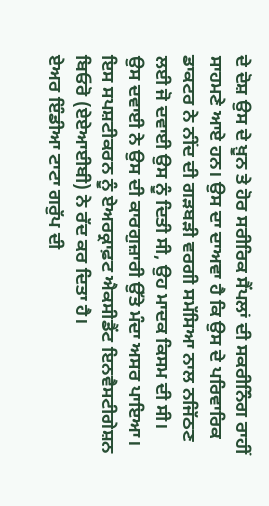ਦੇ ਦੋਸ਼ ਉਸ ਦੇ ਖ਼ੂਨ ਤੇ ਹੋਰ ਸਰੀਰਿਕ ਸੈਂਪਲਾਂ ਦੀ ਸਕਰੀਨਿੰਗ ਰਾਹੀਂ ਸਾਹਮਣੇ ਆਏ ਹਨ। ਉਸ ਦਾ ਦਾਅਵਾ ਹੈ ਕਿ ਉਸ ਦੇ ਪਰਿਵਾਰਿਕ ਡਾਕਟਰ ਨੇ ਨੀਂਦ ਦੀ ਗੜਬੜੀ ਵਰਗੀ ਸਮੱਸਿਆ ਨਾਲ ਨਜਿੱਠਣ ਲਈ ਜੋ ਦਵਾਈ ਉਸ ਨੂੰ ਦਿਤੀ ਸੀ, ਉਹ ਮਾਦਕ ਕਿਸਮ ਦੀ ਸੀ। ਉਸ ਦਵਾਈ ਨੇ ਉਸ ਦੀ ਕਾਰਗੁਜ਼ਾਰੀ ਉੱਤੇ ਮੰਦਾ ਅਸਰ ਪਾਇਆ। ਇਸ ਸਪਸ਼ਟੀਕਰਨ ਨੂੰ ਏਅਰਕ੍ਰਾਫ਼ਟ ਐਕਸੀਡੈਂਟ ਇਨਵੈਸਟੀਗੇਸ਼ਨ ਬਿਓਰੋ (ਏਏਆਈਬੀ) ਨੇ ਰੱਦ ਕਰ ਦਿਤਾ ਹੈ।
ਏਅਰ ਇੰਡੀਆ ਟਾਟਾ ਗਰੁੱਪ ਦੀ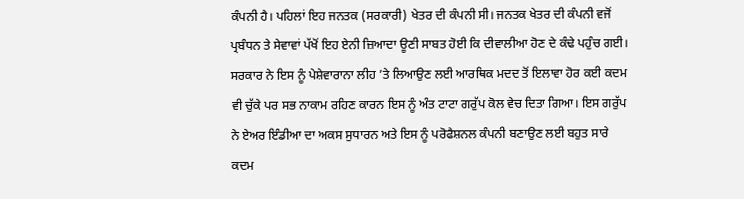ਕੰਪਨੀ ਹੈ। ਪਹਿਲਾਂ ਇਹ ਜਨਤਕ (ਸਰਕਾਰੀ) ਖੇਤਰ ਦੀ ਕੰਪਨੀ ਸੀ। ਜਨਤਕ ਖੇਤਰ ਦੀ ਕੰਪਨੀ ਵਜੋਂ ਪ੍ਰਬੰਧਨ ਤੇ ਸੇਵਾਵਾਂ ਪੱਖੋਂ ਇਹ ਏਨੀ ਜ਼ਿਆਦਾ ਊਣੀ ਸਾਬਤ ਹੋਈ ਕਿ ਦੀਵਾਲੀਆ ਹੋਣ ਦੇ ਕੰਢੇ ਪਹੁੰਚ ਗਈ। ਸਰਕਾਰ ਨੇ ਇਸ ਨੂੰ ਪੇਸ਼ੇਵਾਰਾਨਾ ਲੀਹ ’ਤੇ ਲਿਆਉਣ ਲਈ ਆਰਥਿਕ ਮਦਦ ਤੋਂ ਇਲਾਵਾ ਹੋਰ ਕਈ ਕਦਮ ਵੀ ਚੁੱਕੇ ਪਰ ਸਭ ਨਾਕਾਮ ਰਹਿਣ ਕਾਰਨ ਇਸ ਨੂੰ ਅੰਤ ਟਾਟਾ ਗਰੁੱਪ ਕੋਲ ਵੇਚ ਦਿਤਾ ਗਿਆ। ਇਸ ਗਰੁੱਪ ਨੇ ਏਅਰ ਇੰਡੀਆ ਦਾ ਅਕਸ ਸੁਧਾਰਨ ਅਤੇ ਇਸ ਨੂੰ ਪਰੋਫੈਸ਼ਨਲ ਕੰਪਨੀ ਬਣਾਉਣ ਲਈ ਬਹੁਤ ਸਾਰੇ ਕਦਮ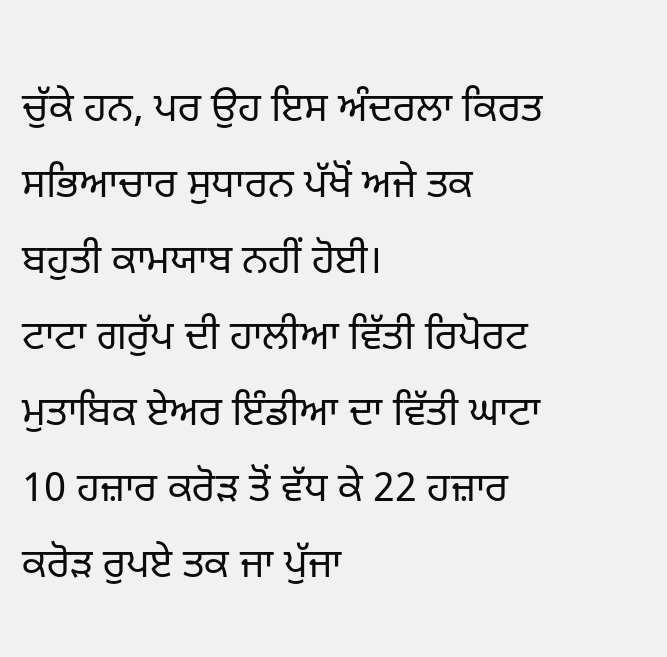ਚੁੱਕੇ ਹਨ, ਪਰ ਉਹ ਇਸ ਅੰਦਰਲਾ ਕਿਰਤ ਸਭਿਆਚਾਰ ਸੁਧਾਰਨ ਪੱਖੋਂ ਅਜੇ ਤਕ ਬਹੁਤੀ ਕਾਮਯਾਬ ਨਹੀਂ ਹੋਈ।
ਟਾਟਾ ਗਰੁੱਪ ਦੀ ਹਾਲੀਆ ਵਿੱਤੀ ਰਿਪੋਰਟ ਮੁਤਾਬਿਕ ਏਅਰ ਇੰਡੀਆ ਦਾ ਵਿੱਤੀ ਘਾਟਾ 10 ਹਜ਼ਾਰ ਕਰੋੜ ਤੋਂ ਵੱਧ ਕੇ 22 ਹਜ਼ਾਰ ਕਰੋੜ ਰੁਪਏ ਤਕ ਜਾ ਪੁੱਜਾ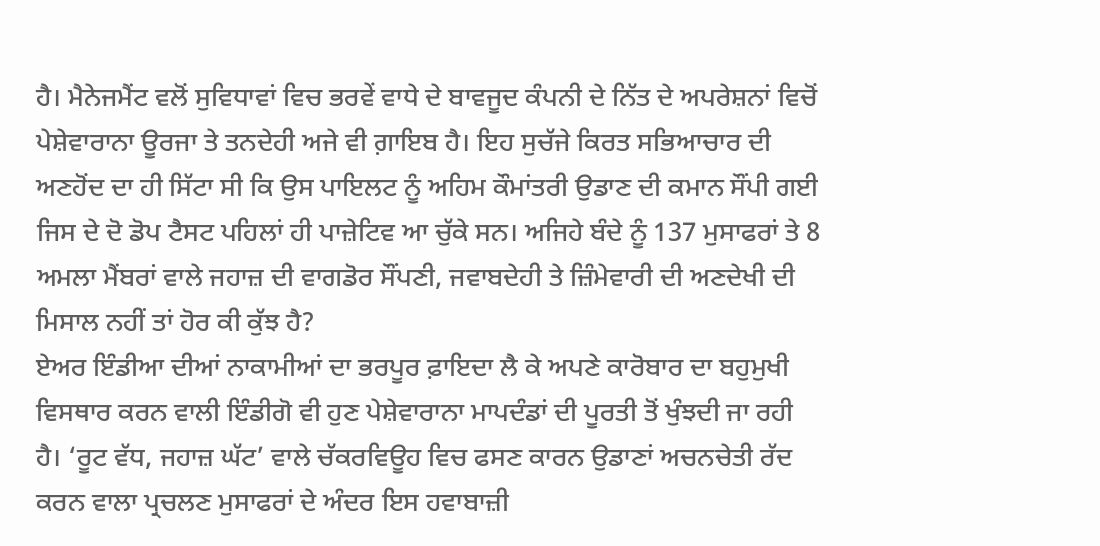ਹੈ। ਮੈਨੇਜਮੈਂਟ ਵਲੋਂ ਸੁਵਿਧਾਵਾਂ ਵਿਚ ਭਰਵੇਂ ਵਾਧੇ ਦੇ ਬਾਵਜੂਦ ਕੰਪਨੀ ਦੇ ਨਿੱਤ ਦੇ ਅਪਰੇਸ਼ਨਾਂ ਵਿਚੋਂ ਪੇਸ਼ੇਵਾਰਾਨਾ ਊਰਜਾ ਤੇ ਤਨਦੇਹੀ ਅਜੇ ਵੀ ਗ਼ਾਇਬ ਹੈ। ਇਹ ਸੁਚੱਜੇ ਕਿਰਤ ਸਭਿਆਚਾਰ ਦੀ ਅਣਹੋਂਦ ਦਾ ਹੀ ਸਿੱਟਾ ਸੀ ਕਿ ਉਸ ਪਾਇਲਟ ਨੂੰ ਅਹਿਮ ਕੌਮਾਂਤਰੀ ਉਡਾਣ ਦੀ ਕਮਾਨ ਸੌਂਪੀ ਗਈ ਜਿਸ ਦੇ ਦੋ ਡੋਪ ਟੈਸਟ ਪਹਿਲਾਂ ਹੀ ਪਾਜ਼ੇਟਿਵ ਆ ਚੁੱਕੇ ਸਨ। ਅਜਿਹੇ ਬੰਦੇ ਨੂੰ 137 ਮੁਸਾਫਰਾਂ ਤੇ 8 ਅਮਲਾ ਮੈਂਬਰਾਂ ਵਾਲੇ ਜਹਾਜ਼ ਦੀ ਵਾਗਡੋਰ ਸੌਂਪਣੀ, ਜਵਾਬਦੇਹੀ ਤੇ ਜ਼ਿੰਮੇਵਾਰੀ ਦੀ ਅਣਦੇਖੀ ਦੀ ਮਿਸਾਲ ਨਹੀਂ ਤਾਂ ਹੋਰ ਕੀ ਕੁੱਝ ਹੈ?
ਏਅਰ ਇੰਡੀਆ ਦੀਆਂ ਨਾਕਾਮੀਆਂ ਦਾ ਭਰਪੂਰ ਫ਼ਾਇਦਾ ਲੈ ਕੇ ਅਪਣੇ ਕਾਰੋਬਾਰ ਦਾ ਬਹੁਮੁਖੀ ਵਿਸਥਾਰ ਕਰਨ ਵਾਲੀ ਇੰਡੀਗੋ ਵੀ ਹੁਣ ਪੇਸ਼ੇਵਾਰਾਨਾ ਮਾਪਦੰਡਾਂ ਦੀ ਪੂਰਤੀ ਤੋਂ ਖੁੰਝਦੀ ਜਾ ਰਹੀ ਹੈ। ‘ਰੂਟ ਵੱਧ, ਜਹਾਜ਼ ਘੱਟ’ ਵਾਲੇ ਚੱਕਰਵਿਊਹ ਵਿਚ ਫਸਣ ਕਾਰਨ ਉਡਾਣਾਂ ਅਚਨਚੇਤੀ ਰੱਦ ਕਰਨ ਵਾਲਾ ਪ੍ਰਚਲਣ ਮੁਸਾਫਰਾਂ ਦੇ ਅੰਦਰ ਇਸ ਹਵਾਬਾਜ਼ੀ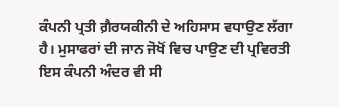ਕੰਪਨੀ ਪ੍ਰਤੀ ਗ਼ੈਰਯਕੀਨੀ ਦੇ ਅਹਿਸਾਸ ਵਧਾਉਣ ਲੱਗਾ ਹੈ। ਮੁਸਾਫਰਾਂ ਦੀ ਜਾਨ ਜੋਖੋਂ ਵਿਚ ਪਾਉਣ ਦੀ ਪ੍ਰਵਿਰਤੀ ਇਸ ਕੰਪਨੀ ਅੰਦਰ ਵੀ ਸੀ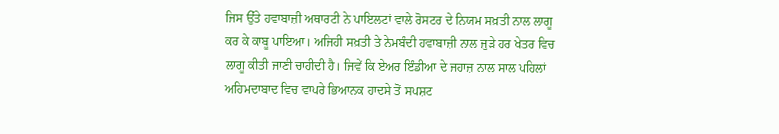ਜਿਸ ਉੱਤੇ ਹਵਾਬਾਜ਼ੀ ਅਥਾਰਟੀ ਨੇ ਪਾਇਲਟਾਂ ਵਾਲੇ ਰੋਸਟਰ ਦੇ ਨਿਯਮ ਸਖ਼ਤੀ ਨਾਲ ਲਾਗੂ ਕਰ ਕੇ ਕਾਬੂ ਪਾਇਆ। ਅਜਿਹੀ ਸਖ਼ਤੀ ਤੇ ਨੇਮਬੰਦੀ ਹਵਾਬਾਜ਼ੀ ਨਾਲ ਜੁੜੇ ਹਰ ਖੇਤਰ ਵਿਚ ਲਾਗੂ ਕੀਤੀ ਜਾਣੀ ਚਾਹੀਦੀ ਹੈ। ਜਿਵੇਂ ਕਿ ਏਅਰ ਇੰਡੀਆ ਦੇ ਜਹਾਜ਼ ਨਾਲ ਸਾਲ ਪਹਿਲਾਂ ਅਹਿਮਦਾਬਾਦ ਵਿਚ ਵਾਪਰੇ ਭਿਆਨਕ ਹਾਦਸੇ ਤੋਂ ਸਪਸ਼ਟ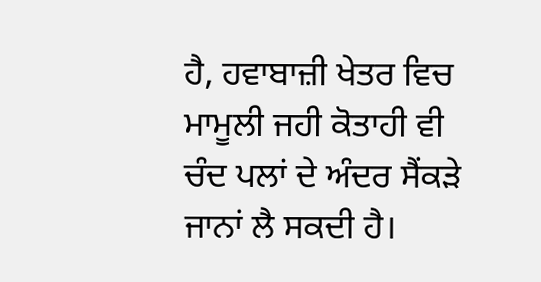ਹੈ, ਹਵਾਬਾਜ਼ੀ ਖੇਤਰ ਵਿਚ ਮਾਮੂਲੀ ਜਹੀ ਕੋਤਾਹੀ ਵੀ ਚੰਦ ਪਲਾਂ ਦੇ ਅੰਦਰ ਸੈਂਕੜੇ ਜਾਨਾਂ ਲੈ ਸਕਦੀ ਹੈ।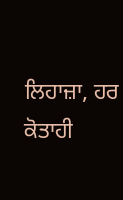ਲਿਹਾਜ਼ਾ, ਹਰ ਕੋਤਾਹੀ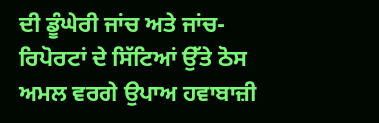ਦੀ ਡੂੰਘੇਰੀ ਜਾਂਚ ਅਤੇ ਜਾਂਚ-ਰਿਪੋਰਟਾਂ ਦੇ ਸਿੱਟਿਆਂ ਉੱਤੇ ਠੋਸ ਅਮਲ ਵਰਗੇ ਉਪਾਅ ਹਵਾਬਾਜ਼ੀ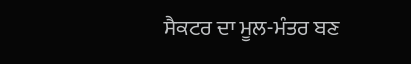ਸੈਕਟਰ ਦਾ ਮੂਲ-ਮੰਤਰ ਬਣ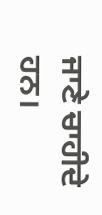ਜਾਣੇ ਚਾਹੀਦੇ ਹਨ।